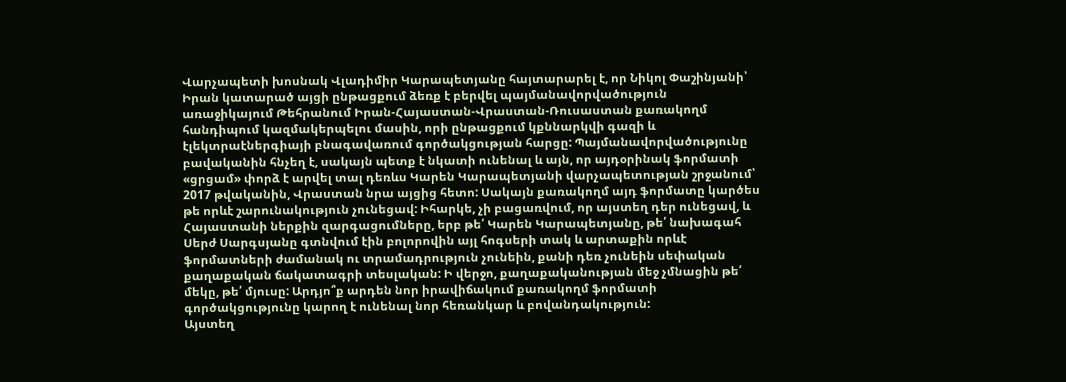Վարչապետի խոսնակ Վլադիմիր Կարապետյանը հայտարարել է, որ Նիկոլ Փաշինյանի՝ Իրան կատարած այցի ընթացքում ձեռք է բերվել պայմանավորվածություն առաջիկայում Թեհրանում Իրան-Հայաստան-Վրաստան-Ռուսաստան քառակողմ հանդիպում կազմակերպելու մասին, որի ընթացքում կքննարկվի գազի և էլեկտրաէներգիայի բնագավառում գործակցության հարցը: Պայմանավորվածությունը բավականին հնչեղ է, սակայն պետք է նկատի ունենալ և այն, որ այդօրինակ ֆորմատի «ցրցամ» փորձ է արվել տալ դեռևս Կարեն Կարապետյանի վարչապետության շրջանում՝ 2017 թվականին, Վրաստան նրա այցից հետո: Սակայն քառակողմ այդ ֆորմատը կարծես թե որևէ շարունակություն չունեցավ: Իհարկե, չի բացառվում, որ այստեղ դեր ունեցավ, և Հայաստանի ներքին զարգացումները, երբ թե՛ Կարեն Կարապետյանը, թե՛ նախագահ Սերժ Սարգսյանը գտնվում էին բոլորովին այլ հոգսերի տակ և արտաքին որևէ ֆորմատների ժամանակ ու տրամադրություն չունեին, քանի դեռ չունեին սեփական քաղաքական ճակատագրի տեսլական: Ի վերջո, քաղաքականության մեջ չմնացին թե՛ մեկը, թե՛ մյուսը: Արդյո՞ք արդեն նոր իրավիճակում քառակողմ ֆորմատի գործակցությունը կարող է ունենալ նոր հեռանկար և բովանդակություն:
Այստեղ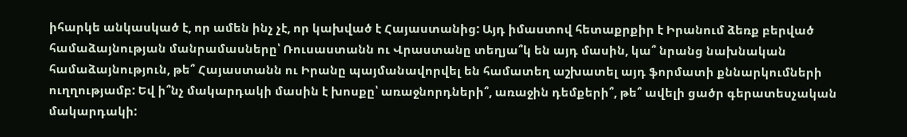իհարկե անկասկած է, որ ամեն ինչ չէ, որ կախված է Հայաստանից: Այդ իմաստով հետաքրքիր է Իրանում ձեռք բերված համաձայնության մանրամասները՝ Ռուսաստանն ու Վրաստանը տեղյա՞կ են այդ մասին, կա՞ նրանց նախնական համաձայնություն, թե՞ Հայաստանն ու Իրանը պայմանավորվել են համատեղ աշխատել այդ ֆորմատի քննարկումների ուղղությամբ: Եվ ի՞նչ մակարդակի մասին է խոսքը՝ առաջնորդների՞, առաջին դեմքերի՞, թե՞ ավելի ցածր գերատեսչական մակարդակի: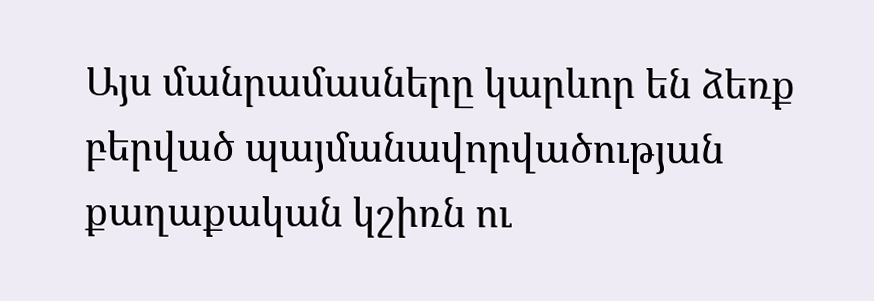Այս մանրամասները կարևոր են ձեռք բերված պայմանավորվածության քաղաքական կշիռն ու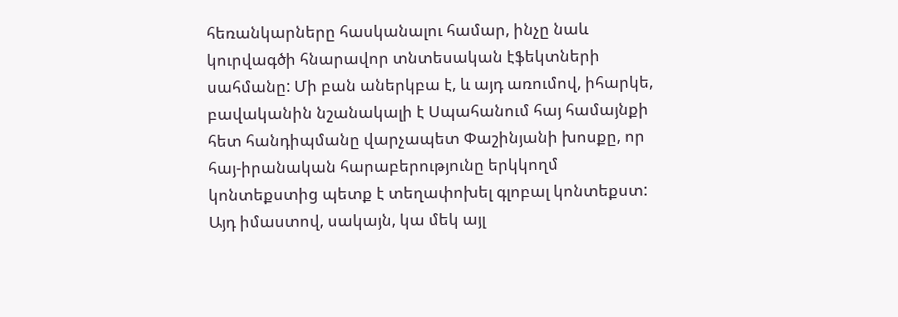հեռանկարները հասկանալու համար, ինչը նաև կուրվագծի հնարավոր տնտեսական էֆեկտների սահմանը: Մի բան աներկբա է, և այդ առումով, իհարկե, բավականին նշանակալի է Սպահանում հայ համայնքի հետ հանդիպմանը վարչապետ Փաշինյանի խոսքը, որ հայ-իրանական հարաբերությունը երկկողմ կոնտեքստից պետք է տեղափոխել գլոբալ կոնտեքստ:
Այդ իմաստով, սակայն, կա մեկ այլ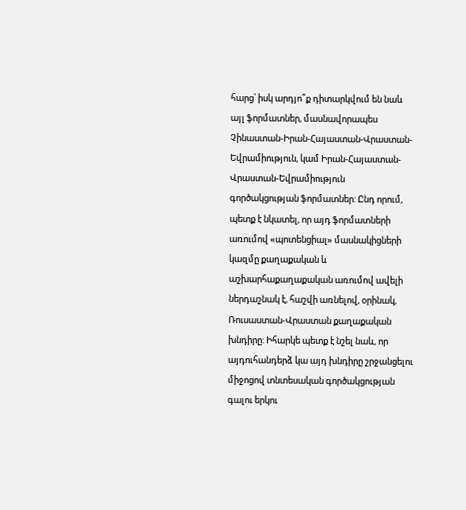հարց՝ իսկ արդյո՞ք դիտարկվում են նաև այլ ֆորմատներ, մասնավորապես Չինաստան-Իրան-Հայաստան-Վրաստան-Եվրամիություն, կամ Իրան-Հայաստան-Վրաստան-Եվրամիություն գործակցության ֆորմատներ: Ընդ որում, պետք է նկատել, որ այդ ֆորմատների առումով «պոտենցիալ» մասնակիցների կազմը քաղաքական և աշխարհաքաղաքական առումով ավելի ներդաշնակ է, հաշվի առնելով, օրինակ, Ռուսաստան-Վրաստան քաղաքական խնդիրը: Իհարկե պետք է նշել նաև, որ այդուհանդերձ կա այդ խնդիրը շրջանցելու միջոցով տնտեսական գործակցության գալու երկու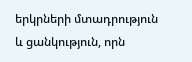երկրների մտադրություն և ցանկություն, որն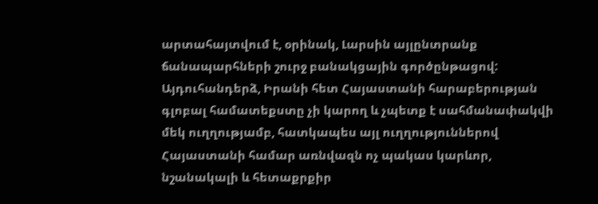արտահայտվում է, օրինակ, Լարսին այլընտրանք ճանապարհների շուրջ բանակցային գործընթացով:
Այդուհանդերձ, Իրանի հետ Հայաստանի հարաբերության գլոբալ համատեքստը չի կարող և չպետք է սահմանափակվի մեկ ուղղությամբ, հատկապես այլ ուղղություններով Հայաստանի համար առնվազն ոչ պակաս կարևոր, նշանակալի և հետաքրքիր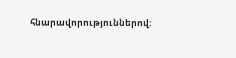հնարավորություններով: